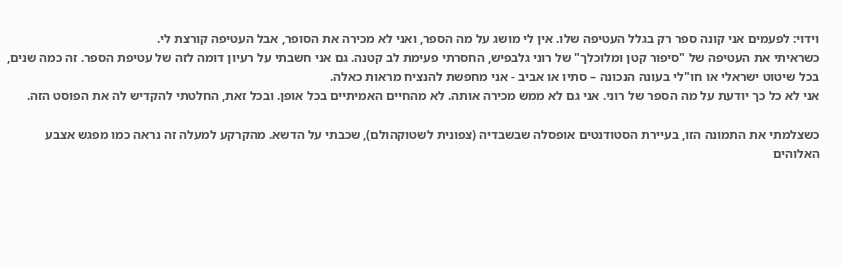וידוי: לפעמים אני קונה ספר רק בגלל העטיפה שלו. אין לי מושג על מה הספר, ואני לא מכירה את הסופר, אבל העטיפה קורצת לי.
כשראיתי את העטיפה של "סיפור קטן ומלוכלך" של רוני גלבפיש, החסרתי פעימת לב קטנה. גם אני חשבתי על רעיון דומה לזה של עטיפת הספר. זה כמה שנים, בכל שיטוט ישראלי או חו"לי בעונה הנכונה – סתיו או אביב - אני מחפשת להנציח מראות כאלה.
אני לא כל כך יודעת על מה הספר של רוני. אני גם לא ממש מכירה אותה. לא מהחיים האמיתיים בכל אופן. ובכל זאת, החלטתי להקדיש לה את הפוסט הזה.

כשצלמתי את התמונה הזו, בעיירת הסטודנטים אופסלה שבשבדיה (צפונית לשטוקהולם), שכבתי על הדשא. מהקרקע למעלה זה נראה כמו מפגש אצבע האלוהים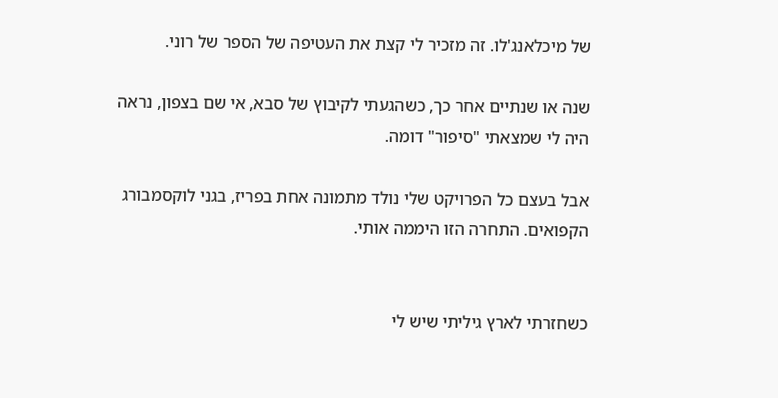של מיכלאנג'לו. זה מזכיר לי קצת את העטיפה של הספר של רוני.

שנה או שנתיים אחר כך, כשהגעתי לקיבוץ של סבא, אי שם בצפון, נראה היה לי שמצאתי "סיפור" דומה.

אבל בעצם כל הפרויקט שלי נולד מתמונה אחת בפריז, בגני לוקסמבורג הקפואים. התחרה הזו היממה אותי.


כשחזרתי לארץ גיליתי שיש לי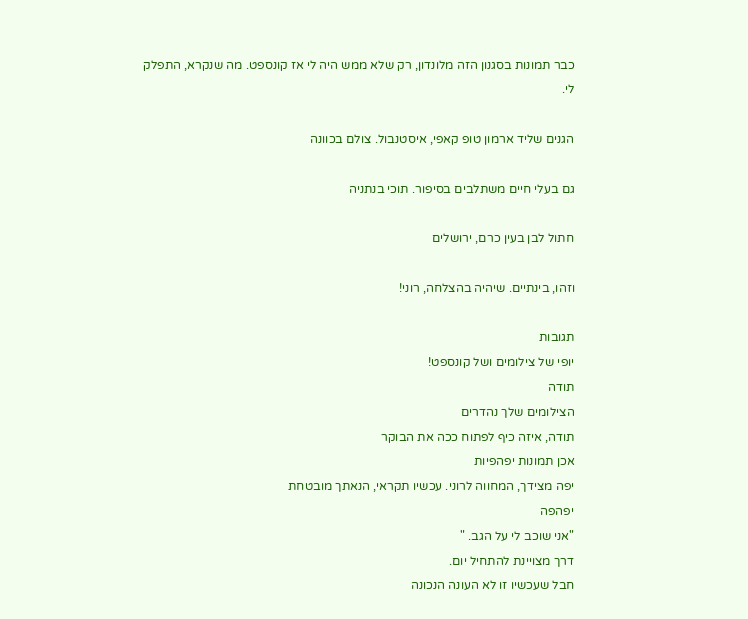כבר תמונות בסגנון הזה מלונדון, רק שלא ממש היה לי אז קונספט. מה שנקרא, התפלק לי.

הגנים שליד ארמון טופ קאפי, איסטנבול. צולם בכוונה

גם בעלי חיים משתלבים בסיפור. תוכי בנתניה

חתול לבן בעין כרם, ירושלים

וזהו, בינתיים. שיהיה בהצלחה, רוני!

תגובות
יופי של צילומים ושל קונספט!
תודה
הצילומים שלך נהדרים
תודה, איזה כיף לפתוח ככה את הבוקר
אכן תמונות יפהפיות
יפה מצידך, המחווה לרוני. עכשיו תקראי, הנאתך מובטחת
יפהפה
"אני שוכב לי על הגב. "
דרך מצויינת להתחיל יום.
חבל שעכשיו זו לא העונה הנכונה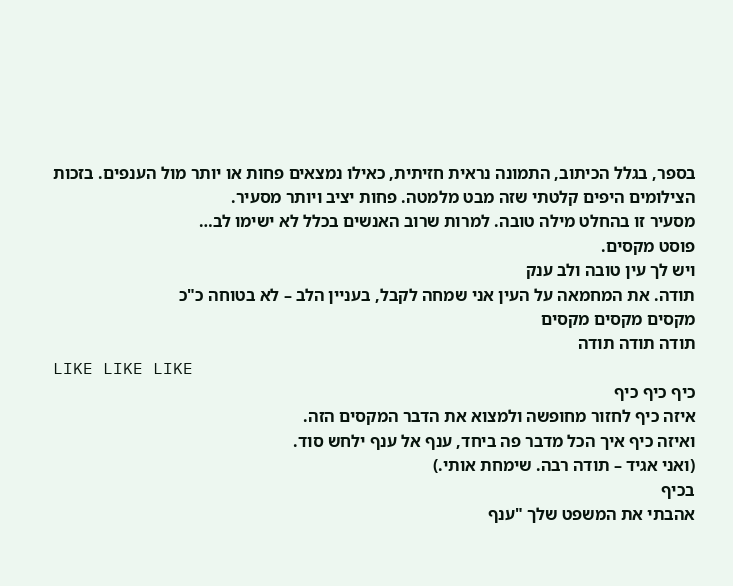בספר, בגלל הכיתוב, התמונה נראית חזיתית, כאילו נמצאים פחות או יותר מול הענפים. בזכות הצילומים היפים קלטתי שזה מבט מלמטה. פחות יציב ויותר מסעיר.
מסעיר זו בהחלט מילה טובה. למרות שרוב האנשים בכלל לא ישימו לב…
פוסט מקסים.
ויש לך עין טובה ולב ענק
תודה. את המחמאה על העין אני שמחה לקבל, בעניין הלב – לא בטוחה כ"כ
מקסים מקסים מקסים
תודה תודה תודה
LIKE LIKE LIKE
כיף כיף כיף
איזה כיף לחזור מחופשה ולמצוא את הדבר המקסים הזה.
ואיזה כיף איך הכל מדבר פה ביחד, ענף אל ענף ילחש סוד.
(ואני אגיד – תודה רבה. שימחת אותי.)
בכיף
אהבתי את המשפט שלך "ענף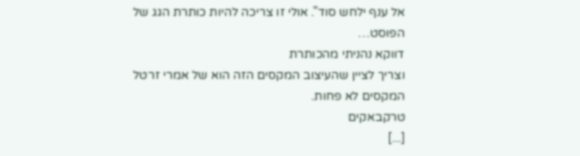אל ענף ילחש סוד". אולי זו צריכה להיות כותרת הגג של הפוסט…
דווקא נהניתי מהכותרת
וצריך לציין שהעיצוב המקסים הזה הוא של אמרי זרטל המקסים לא פחות.
טרקבאקים
[...]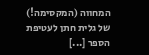המחווה (המקסימה!) של גלית חתן לעטיפת הספר [...]